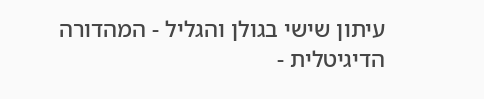עיתון שישי בגולן והגליל - המהדורה הדיגיטלית -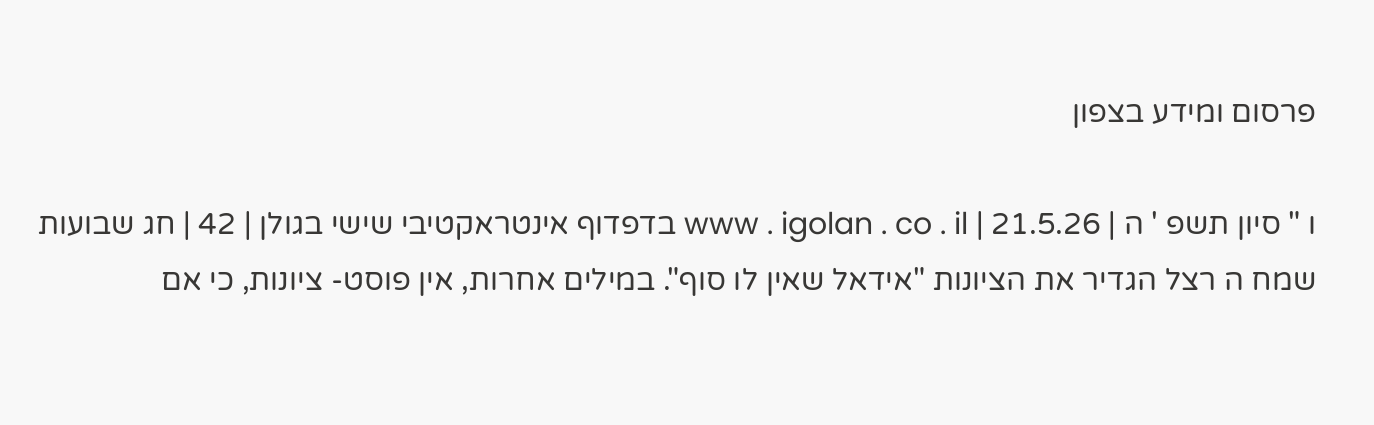פרסום ומידע בצפון

ו " סיון תשפ ' ה | 21.5.26 | www . igolan . co . il בדפדוף אינטראקטיבי שישי בגולן | 42 | חג שבועות שמח ה רצל הגדיר את הציונות "אידאל שאין לו סוף". במילים אחרות, אין פוסט- ציונות, כי אם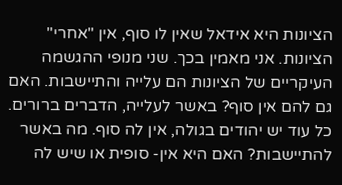הציונות היא אידאל שאין לו סוף, אין "אחרי" הציונות. אני מאמין בכך. שני מנופי ההגשמה העיקריים של הציונות הם עלייה והתיישבות. האם גם להם אין סוף? באשר לעלייה, הדברים ברורים. כל עוד יש יהודים בגולה, אין לה סוף. מה באשר להתיישבות? האם היא אין- סופית או שיש לה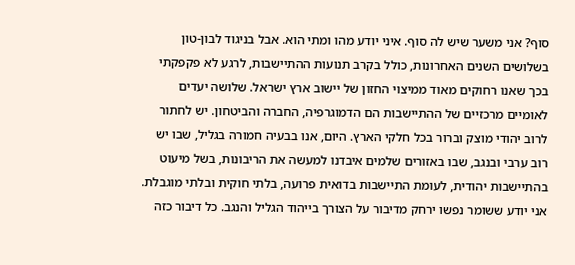סוף? אני משער שיש לה סוף. איני יודע מהו ומתי הוא. אבל בניגוד לבון-טון בשלושים השנים האחרונות, כולל בקרב תנועות ההתיישבות, לרגע לא פקפקתי בכך שאנו רחוקים מאוד ממיצוי החזון של יישוב ארץ ישראל. שלושה יעדים לאומיים מרכזיים של ההתיישבות הם הדמוגרפיה, החברה והביטחון. יש לחתור לרוב יהודי מוצק וברור בכל חלקי הארץ. היום, אנו בבעיה חמורה בגליל, שבו יש רוב ערבי ובנגב, שבו באזורים שלמים איבדנו למעשה את הריבונות, בשל מיעוט בהתיישבות יהודית, לעומת התיישבות בדואית פרועה, בלתי חוקית ובלתי מוגבלת. אני יודע ששומר נפשו ירחק מדיבור על הצורך בייהוד הגליל והנגב. כל דיבור כזה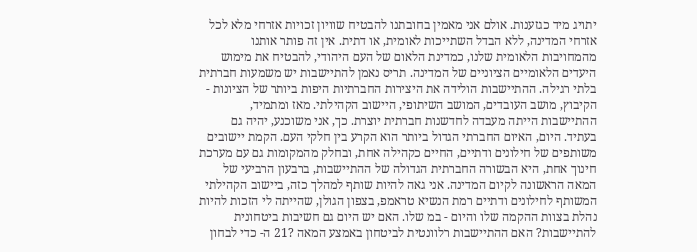יתויג מיד כגזענות. אולם אני מאמין בחובתנו להבטיח שוויון זכויות אזרחי מלא לכל אזרחי המדינה, ללא הבדל השתייכות לאומית, או דתית. אין זה פותר אותנו מהמחויבות הלאומית שלנו, כמדינת הלאום של העם היהודי, להבטיח את מימוש היעדים הלאומיים הציוניים של המדינה. תריס נאמן להתיישבות יש משמעות חברתית בלתי רגילה. ההתיישבות הולידה את היצירות החברתיות היפות ביותר של הציונות - הקיבוץ, מושב העובדים, המושב השיתופי, היישוב הקהילתי. מאז ומתמיד, ההתיישבות הייתה מעבדה לחדשנות חברתית יוצרת. כך, אני משוכנע, יהיה גם בעתיד. היום, האיום החברתי הגדול ביותר הוא הקרע בין חלקי העם. הקמת יישובים משותפים של חילונים ודתיים, החיים כקהילה אחת, ובחלק מהמקומות גם עם מערכת חינוך אחת, היא הבשורה החברתית הגדולה של ההתיישבות, ברבעון הרביעי של המאה הראשונה לקיום המדינה. אני גאה להיות שותף למהלך כזה, ביישוב הקהילתי המשותף לחילונים ודתיים רמת הנשיא טראמפ, בצפון הגולן, שהייתה לי הזכות להיות נהלת בצוות ההקמה שלו והיום - במ שלו. האם יש היום גם חשיבות ביטחונית להתיישבות? האם ההתיישבות רלוונטית לביטחון באמצע המאה ?21 ה- כדי לבחון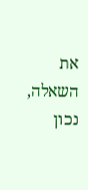את השאלה, נכון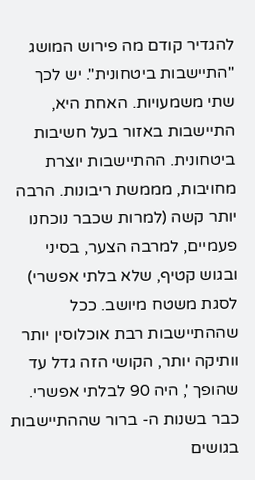להגדיר קודם מה פירוש המושג "התיישבות ביטחונית". יש לכך שתי משמעויות. האחת היא, התיישבות באזור בעל חשיבות ביטחונית. ההתיישבות יוצרת מחויבות, מממשת ריבונות. הרבה יותר קשה (למרות שכבר נוכחנו פעמיים, למרבה הצער, בסיני ובגוש קטיף, שלא בלתי אפשרי) לסגת משטח מיושב. ככל שההתיישבות רבת אוכלוסין יותר וותיקה יותר, הקושי הזה גדל עד שהופך ', היה 90 לבלתי אפשרי. כבר בשנות ה- ברור שההתיישבות בגושים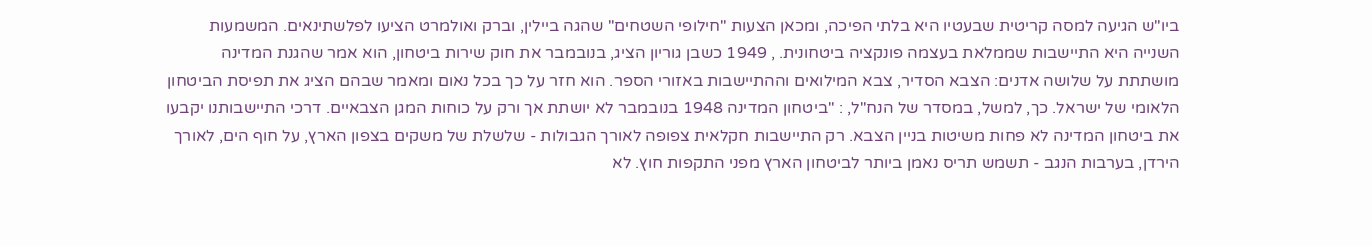ביו"ש הגיעה למסה קריטית שבעטיו היא בלתי הפיכה, ומכאן הצעות "חילופי השטחים" שהגה ביילין, וברק ואולמרט הציעו לפלשתינאים. המשמעות השנייה היא התיישבות שממלאת בעצמה פונקציה ביטחונית. , 1949 כשבן גוריון הציג, בנובמבר את חוק שירות ביטחון, הוא אמר שהגנת המדינה מושתתת על שלושה אדנים: הצבא הסדיר, צבא המילואים וההתיישבות באזורי הספר. הוא חזר על כך בכל נאום ומאמר שבהם הציג את תפיסת הביטחון הלאומי של ישראל. כך, למשל, במסדר של הנח"ל, : "ביטחון המדינה 1948 בנובמבר לא יושתת אך ורק על כוחות המגן הצבאיים. דרכי התיישבותנו יקבעו את ביטחון המדינה לא פחות משיטות בניין הצבא. רק התיישבות חקלאית צפופה לאורך הגבולות - שלשלת של משקים בצפון הארץ, על חוף הים, לאורך הירדן, בערבות הנגב - תשמש תריס נאמן ביותר לביטחון הארץ מפני התקפות חוץ. לא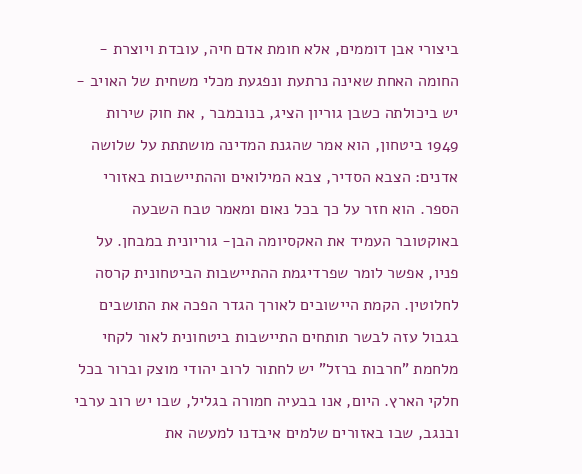ביצורי אבן דוממים, אלא חומת אדם חיה, עובדת ויוצרת - החומה האחת שאינה נרתעת ונפגעת מכלי משחית של האויב - יש ביכולתה כשבן גוריון הציג, בנובמבר , את חוק שירות 1949 ביטחון, הוא אמר שהגנת המדינה מושתתת על שלושה אדנים: הצבא הסדיר, צבא המילואים וההתיישבות באזורי הספר. הוא חזר על כך בכל נאום ומאמר טבח השבעה באוקטובר העמיד את האקסיומה הבן- גוריונית במבחן. על פניו, אפשר לומר שפרדיגמת ההתיישבות הביטחונית קרסה לחלוטין. הקמת היישובים לאורך הגדר הפכה את התושבים בגבול עזה לבשר תותחים התיישבות ביטחונית לאור לקחי מלחמת "חרבות ברזל" יש לחתור לרוב יהודי מוצק וברור בכל חלקי הארץ. היום, אנו בבעיה חמורה בגליל, שבו יש רוב ערבי ובנגב, שבו באזורים שלמים איבדנו למעשה את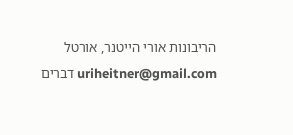הריבונות אורי הייטנר, אורטל uriheitner@gmail.com דברים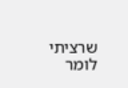שרציתי לומר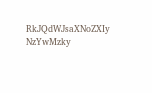RkJQdWJsaXNoZXIy NzYwMzky